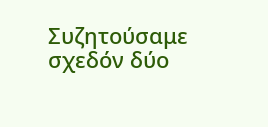Συζητούσαμε σχεδόν δύο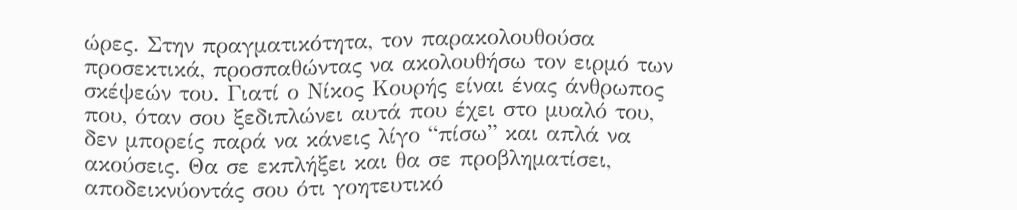ώρες. Στην πραγματικότητα, τον παρακολουθούσα προσεκτικά, προσπαθώντας να ακολουθήσω τον ειρμό των σκέψεών του. Γιατί ο Νίκος Κουρής είναι ένας άνθρωπος που, όταν σου ξεδιπλώνει αυτά που έχει στο μυαλό του, δεν μπορείς παρά να κάνεις λίγο “πίσω” και απλά να ακούσεις. Θα σε εκπλήξει και θα σε προβληματίσει, αποδεικνύοντάς σου ότι γοητευτικό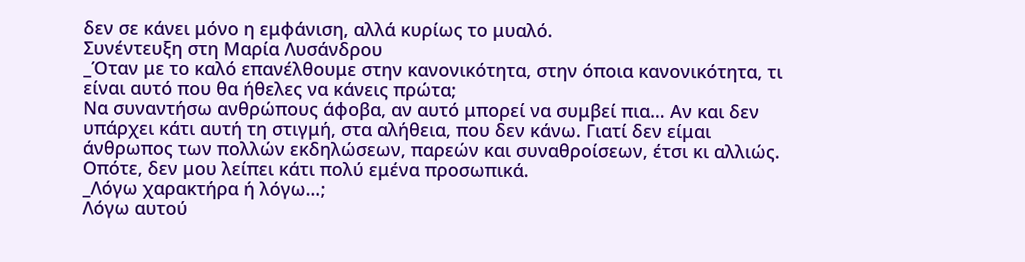δεν σε κάνει μόνο η εμφάνιση, αλλά κυρίως το μυαλό.
Συνέντευξη στη Μαρία Λυσάνδρου
_Όταν με το καλό επανέλθουμε στην κανονικότητα, στην όποια κανονικότητα, τι είναι αυτό που θα ήθελες να κάνεις πρώτα;
Να συναντήσω ανθρώπους άφοβα, αν αυτό μπορεί να συμβεί πια… Αν και δεν υπάρχει κάτι αυτή τη στιγμή, στα αλήθεια, που δεν κάνω. Γιατί δεν είμαι άνθρωπος των πολλών εκδηλώσεων, παρεών και συναθροίσεων, έτσι κι αλλιώς. Οπότε, δεν μου λείπει κάτι πολύ εμένα προσωπικά.
_Λόγω χαρακτήρα ή λόγω…;
Λόγω αυτού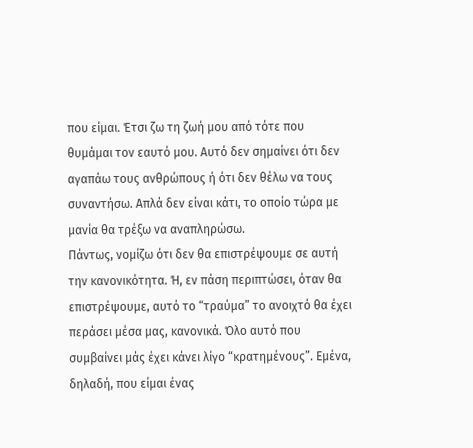που είμαι. Έτσι ζω τη ζωή μου από τότε που θυμάμαι τον εαυτό μου. Αυτό δεν σημαίνει ότι δεν αγαπάω τους ανθρώπους ή ότι δεν θέλω να τους συναντήσω. Απλά δεν είναι κάτι, το οποίο τώρα με μανία θα τρέξω να αναπληρώσω.
Πάντως, νομίζω ότι δεν θα επιστρέψουμε σε αυτή την κανονικότητα. Ή, εν πάση περιπτώσει, όταν θα επιστρέψουμε, αυτό το “τραύμα” το ανοιχτό θα έχει περάσει μέσα μας, κανονικά. Όλο αυτό που συμβαίνει μάς έχει κάνει λίγο “κρατημένους”. Εμένα, δηλαδή, που είμαι ένας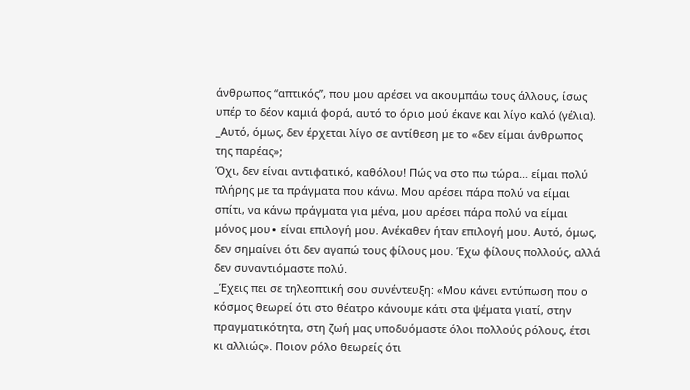άνθρωπος “απτικός”, που μου αρέσει να ακουμπάω τους άλλους, ίσως υπέρ το δέον καμιά φορά, αυτό το όριο μού έκανε και λίγο καλό (γέλια).
_Αυτό, όμως, δεν έρχεται λίγο σε αντίθεση με το «δεν είμαι άνθρωπος της παρέας»;
Όχι, δεν είναι αντιφατικό, καθόλου! Πώς να στο πω τώρα… είμαι πολύ πλήρης με τα πράγματα που κάνω. Μου αρέσει πάρα πολύ να είμαι σπίτι, να κάνω πράγματα για μένα, μου αρέσει πάρα πολύ να είμαι μόνος μου∙ είναι επιλογή μου. Ανέκαθεν ήταν επιλογή μου. Αυτό, όμως, δεν σημαίνει ότι δεν αγαπώ τους φίλους μου. Έχω φίλους πολλούς, αλλά δεν συναντιόμαστε πολύ.
_Έχεις πει σε τηλεοπτική σου συνέντευξη: «Μου κάνει εντύπωση που ο κόσμος θεωρεί ότι στο θέατρο κάνουμε κάτι στα ψέματα γιατί, στην πραγματικότητα, στη ζωή μας υποδυόμαστε όλοι πολλούς ρόλους, έτσι κι αλλιώς». Ποιον ρόλο θεωρείς ότι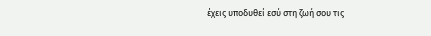έχεις υποδυθεί εσύ στη ζωή σου τις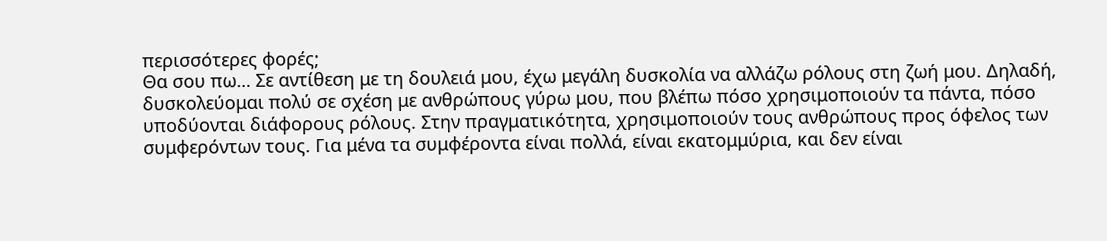περισσότερες φορές;
Θα σου πω… Σε αντίθεση με τη δουλειά μου, έχω μεγάλη δυσκολία να αλλάζω ρόλους στη ζωή μου. Δηλαδή, δυσκολεύομαι πολύ σε σχέση με ανθρώπους γύρω μου, που βλέπω πόσο χρησιμοποιούν τα πάντα, πόσο υποδύονται διάφορους ρόλους. Στην πραγματικότητα, χρησιμοποιούν τους ανθρώπους προς όφελος των συμφερόντων τους. Για μένα τα συμφέροντα είναι πολλά, είναι εκατομμύρια, και δεν είναι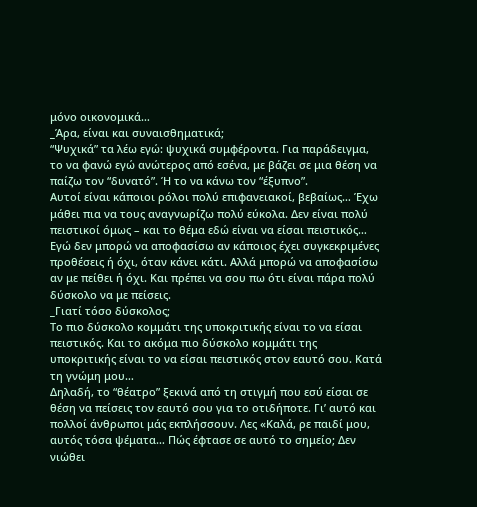μόνο οικονομικά…
_Άρα, είναι και συναισθηματικά;
“Ψυχικά” τα λέω εγώ: ψυχικά συμφέροντα. Για παράδειγμα, το να φανώ εγώ ανώτερος από εσένα, με βάζει σε μια θέση να παίζω τον “δυνατό”. Ή το να κάνω τον “έξυπνο”.
Αυτοί είναι κάποιοι ρόλοι πολύ επιφανειακοί, βεβαίως… Έχω μάθει πια να τους αναγνωρίζω πολύ εύκολα. Δεν είναι πολύ πειστικοί όμως – και το θέμα εδώ είναι να είσαι πειστικός…
Εγώ δεν μπορώ να αποφασίσω αν κάποιος έχει συγκεκριμένες προθέσεις ή όχι, όταν κάνει κάτι. Αλλά μπορώ να αποφασίσω αν με πείθει ή όχι. Και πρέπει να σου πω ότι είναι πάρα πολύ δύσκολο να με πείσεις.
_Γιατί τόσο δύσκολος;
Το πιο δύσκολο κομμάτι της υποκριτικής είναι το να είσαι πειστικός. Και το ακόμα πιο δύσκολο κομμάτι της υποκριτικής είναι το να είσαι πειστικός στον εαυτό σου. Κατά τη γνώμη μου…
Δηλαδή, το “θέατρο” ξεκινά από τη στιγμή που εσύ είσαι σε θέση να πείσεις τον εαυτό σου για το οτιδήποτε. Γι’ αυτό και πολλοί άνθρωποι μάς εκπλήσσουν. Λες «Καλά, ρε παιδί μου, αυτός τόσα ψέματα… Πώς έφτασε σε αυτό το σημείο; Δεν νιώθει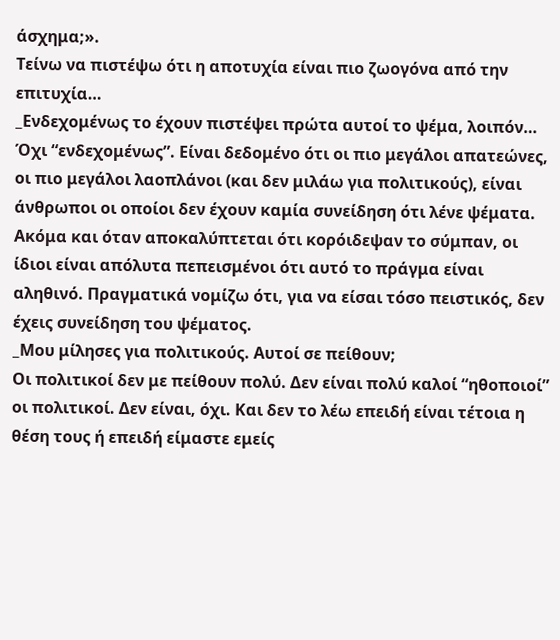άσχημα;».
Τείνω να πιστέψω ότι η αποτυχία είναι πιο ζωογόνα από την επιτυχία…
_Ενδεχομένως το έχουν πιστέψει πρώτα αυτοί το ψέμα, λοιπόν…
Όχι “ενδεχομένως”. Είναι δεδομένο ότι οι πιο μεγάλοι απατεώνες, οι πιο μεγάλοι λαοπλάνοι (και δεν μιλάω για πολιτικούς), είναι άνθρωποι οι οποίοι δεν έχουν καμία συνείδηση ότι λένε ψέματα. Ακόμα και όταν αποκαλύπτεται ότι κορόιδεψαν το σύμπαν, οι ίδιοι είναι απόλυτα πεπεισμένοι ότι αυτό το πράγμα είναι αληθινό. Πραγματικά νομίζω ότι, για να είσαι τόσο πειστικός, δεν έχεις συνείδηση του ψέματος.
_Μου μίλησες για πολιτικούς. Αυτοί σε πείθουν;
Οι πολιτικοί δεν με πείθουν πολύ. Δεν είναι πολύ καλοί “ηθοποιοί” οι πολιτικοί. Δεν είναι, όχι. Και δεν το λέω επειδή είναι τέτοια η θέση τους ή επειδή είμαστε εμείς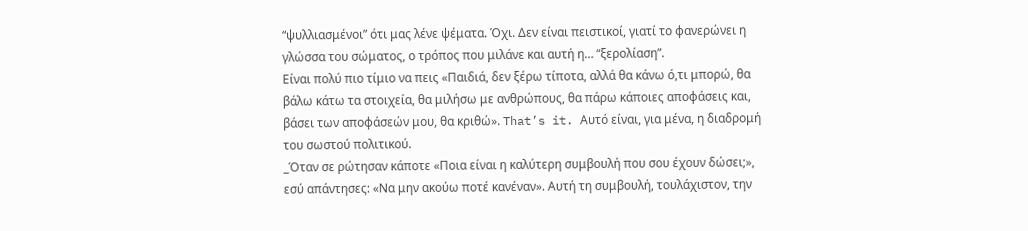“ψυλλιασμένοι” ότι μας λένε ψέματα. Όχι. Δεν είναι πειστικοί, γιατί το φανερώνει η γλώσσα του σώματος, ο τρόπος που μιλάνε και αυτή η… “ξερολίαση”.
Είναι πολύ πιο τίμιο να πεις «Παιδιά, δεν ξέρω τίποτα, αλλά θα κάνω ό,τι μπορώ, θα βάλω κάτω τα στοιχεία, θα μιλήσω με ανθρώπους, θα πάρω κάποιες αποφάσεις και, βάσει των αποφάσεών μου, θα κριθώ». That’s it. Αυτό είναι, για μένα, η διαδρομή του σωστού πολιτικού.
_Όταν σε ρώτησαν κάποτε «Ποια είναι η καλύτερη συμβουλή που σου έχουν δώσει;», εσύ απάντησες: «Να μην ακούω ποτέ κανέναν». Αυτή τη συμβουλή, τουλάχιστον, την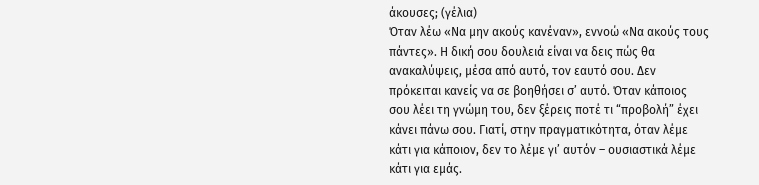άκουσες; (γέλια)
Όταν λέω «Να μην ακούς κανέναν», εννοώ «Να ακούς τους πάντες». Η δική σου δουλειά είναι να δεις πώς θα ανακαλύψεις, μέσα από αυτό, τον εαυτό σου. Δεν πρόκειται κανείς να σε βοηθήσει σ’ αυτό. Όταν κάποιος σου λέει τη γνώμη του, δεν ξέρεις ποτέ τι “προβολή” έχει κάνει πάνω σου. Γιατί, στην πραγματικότητα, όταν λέμε κάτι για κάποιον, δεν το λέμε γι’ αυτόν – ουσιαστικά λέμε κάτι για εμάς.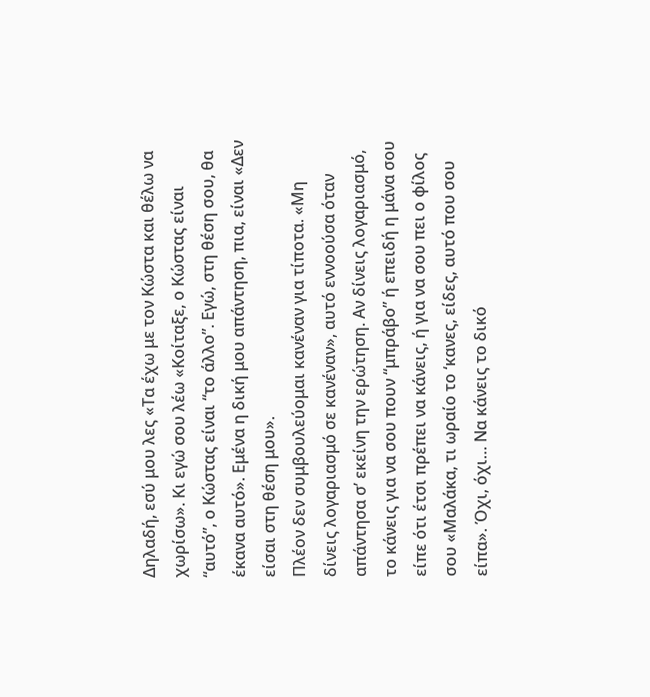Δηλαδή, εσύ μου λες «Τα έχω με τον Κώστα και θέλω να χωρίσω». Κι εγώ σου λέω «Κοίταξε, ο Κώστας είναι “αυτό”, ο Κώστας είναι “το άλλο”. Εγώ, στη θέση σου, θα έκανα αυτό». Εμένα η δική μου απάντηση, πια, είναι «Δεν είσαι στη θέση μου».
Πλέον δεν συμβουλεύομαι κανέναν για τίποτα. «Μη δίνεις λογαριασμό σε κανέναν», αυτό εννοούσα όταν απάντησα σ’ εκείνη την ερώτηση. Αν δίνεις λογαριασμό, το κάνεις για να σου πουν “μπράβο” ή επειδή η μάνα σου είπε ότι έτσι πρέπει να κάνεις, ή για να σου πει ο φίλος σου «Μαλάκα, τι ωραίο το ‘κανες, είδες, αυτό που σου είπα». Όχι, όχι… Να κάνεις το δικό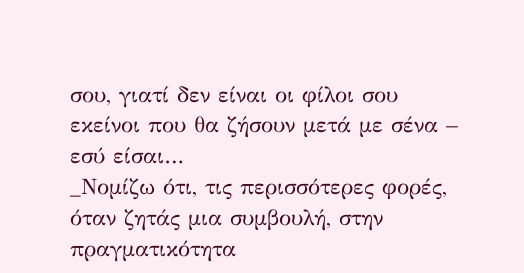σου, γιατί δεν είναι οι φίλοι σου εκείνοι που θα ζήσουν μετά με σένα – εσύ είσαι…
_Νομίζω ότι, τις περισσότερες φορές, όταν ζητάς μια συμβουλή, στην πραγματικότητα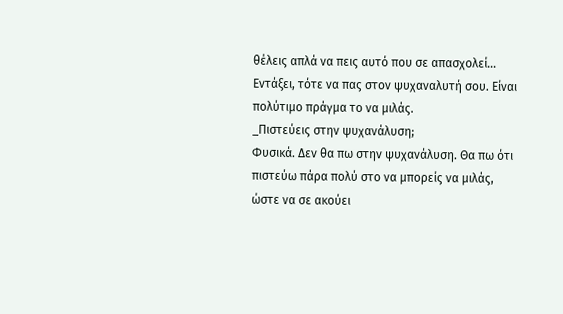θέλεις απλά να πεις αυτό που σε απασχολεί…
Εντάξει, τότε να πας στον ψυχαναλυτή σου. Είναι πολύτιμο πράγμα το να μιλάς.
_Πιστεύεις στην ψυχανάλυση;
Φυσικά. Δεν θα πω στην ψυχανάλυση. Θα πω ότι πιστεύω πάρα πολύ στο να μπορείς να μιλάς, ώστε να σε ακούει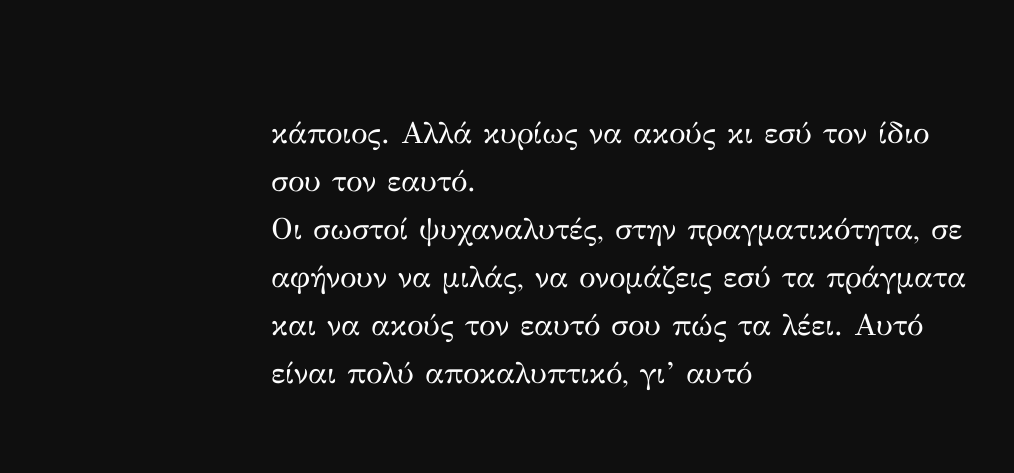κάποιος. Αλλά κυρίως να ακούς κι εσύ τον ίδιο σου τον εαυτό.
Οι σωστοί ψυχαναλυτές, στην πραγματικότητα, σε αφήνουν να μιλάς, να ονομάζεις εσύ τα πράγματα και να ακούς τον εαυτό σου πώς τα λέει. Αυτό είναι πολύ αποκαλυπτικό, γι’ αυτό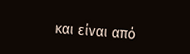και είναι από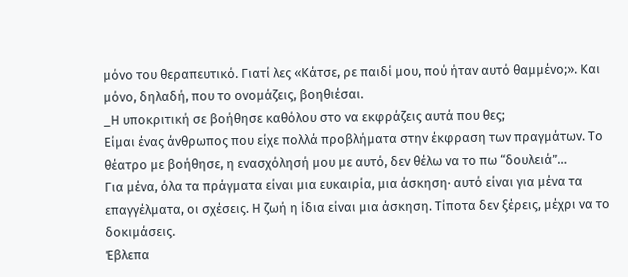μόνο του θεραπευτικό. Γιατί λες «Κάτσε, ρε παιδί μου, πού ήταν αυτό θαμμένο;». Και μόνο, δηλαδή, που το ονομάζεις, βοηθιέσαι.
_Η υποκριτική σε βοήθησε καθόλου στο να εκφράζεις αυτά που θες;
Είμαι ένας άνθρωπος που είχε πολλά προβλήματα στην έκφραση των πραγμάτων. Το θέατρο με βοήθησε, η ενασχόλησή μου με αυτό, δεν θέλω να το πω “δουλειά”…
Για μένα, όλα τα πράγματα είναι μια ευκαιρία, μια άσκηση· αυτό είναι για μένα τα επαγγέλματα, οι σχέσεις. Η ζωή η ίδια είναι μια άσκηση. Τίποτα δεν ξέρεις, μέχρι να το δοκιμάσεις.
Έβλεπα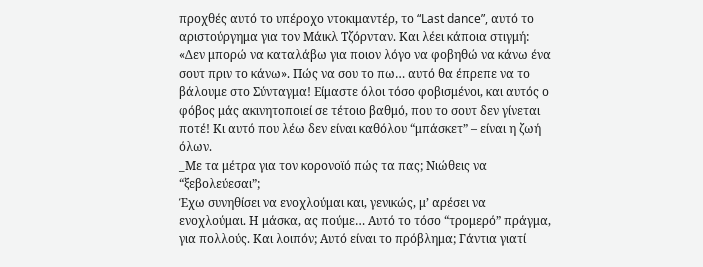προχθές αυτό το υπέροχο ντοκιμαντέρ, το “Last dance”, αυτό το αριστούργημα για τον Μάικλ Τζόρνταν. Και λέει κάποια στιγμή: «Δεν μπορώ να καταλάβω για ποιον λόγο να φοβηθώ να κάνω ένα σουτ πριν το κάνω». Πώς να σου το πω… αυτό θα έπρεπε να το βάλουμε στο Σύνταγμα! Είμαστε όλοι τόσο φοβισμένοι, και αυτός ο φόβος μάς ακινητοποιεί σε τέτοιο βαθμό, που το σουτ δεν γίνεται ποτέ! Κι αυτό που λέω δεν είναι καθόλου “μπάσκετ” – είναι η ζωή όλων.
_Με τα μέτρα για τον κορονοϊό πώς τα πας; Νιώθεις να “ξεβολεύεσαι”;
Έχω συνηθίσει να ενοχλούμαι και, γενικώς, μ’ αρέσει να ενοχλούμαι. Η μάσκα, ας πούμε… Αυτό το τόσο “τρομερό” πράγμα, για πολλούς. Και λοιπόν; Αυτό είναι το πρόβλημα; Γάντια γιατί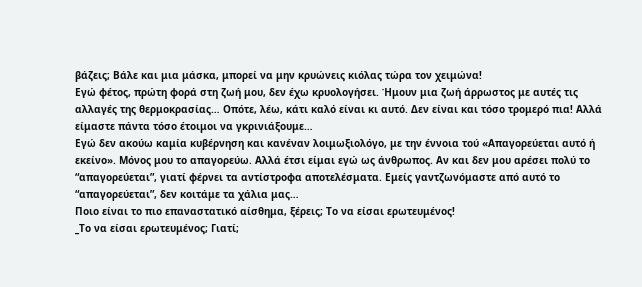βάζεις; Βάλε και μια μάσκα, μπορεί να μην κρυώνεις κιόλας τώρα τον χειμώνα!
Εγώ φέτος, πρώτη φορά στη ζωή μου, δεν έχω κρυολογήσει. Ήμουν μια ζωή άρρωστος με αυτές τις αλλαγές της θερμοκρασίας… Οπότε, λέω, κάτι καλό είναι κι αυτό. Δεν είναι και τόσο τρομερό πια! Αλλά είμαστε πάντα τόσο έτοιμοι να γκρινιάξουμε…
Εγώ δεν ακούω καμία κυβέρνηση και κανέναν λοιμωξιολόγο, με την έννοια τού «Απαγορεύεται αυτό ή εκείνο». Μόνος μου το απαγορεύω. Αλλά έτσι είμαι εγώ ως άνθρωπος. Αν και δεν μου αρέσει πολύ το “απαγορεύεται”, γιατί φέρνει τα αντίστροφα αποτελέσματα. Εμείς γαντζωνόμαστε από αυτό το “απαγορεύεται”, δεν κοιτάμε τα χάλια μας…
Ποιο είναι το πιο επαναστατικό αίσθημα, ξέρεις; Το να είσαι ερωτευμένος!
_Το να είσαι ερωτευμένος; Γιατί;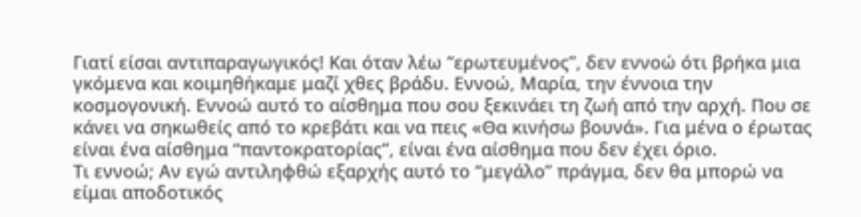Γιατί είσαι αντιπαραγωγικός! Και όταν λέω “ερωτευμένος”, δεν εννοώ ότι βρήκα μια γκόμενα και κοιμηθήκαμε μαζί χθες βράδυ. Εννοώ, Μαρία, την έννοια την κοσμογονική. Εννοώ αυτό το αίσθημα που σου ξεκινάει τη ζωή από την αρχή. Που σε κάνει να σηκωθείς από το κρεβάτι και να πεις «Θα κινήσω βουνά». Για μένα ο έρωτας είναι ένα αίσθημα “παντοκρατορίας”, είναι ένα αίσθημα που δεν έχει όριο.
Τι εννοώ; Αν εγώ αντιληφθώ εξαρχής αυτό το “μεγάλο” πράγμα, δεν θα μπορώ να είμαι αποδοτικός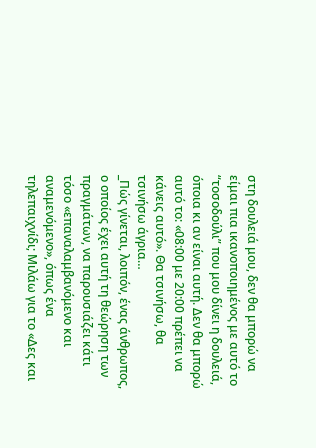στη δουλειά μου, δεν θα μπορώ να είμαι πια ικανοποιημένος με αυτό το “τοσοδούλι” που μου δίνει η δουλειά, όποια κι αν είναι αυτή. Δεν θα μπορώ αυτό το: «08:00 με 20:00 πρέπει να κάνεις αυτό». Θα τσινήσω, θα τσινήσω άγρια…
_Πώς γίνεται, λοιπόν, ένας άνθρωπος, ο οποίος έχει αυτή τη θεώρηση των πραγμάτων, να παρουσιάζει κάτι τόσο «επαναλαμβανόμενο και αναμενόμενο», όπως ένα τηλεπαιχνίδι; Μιλάω για το «Δες και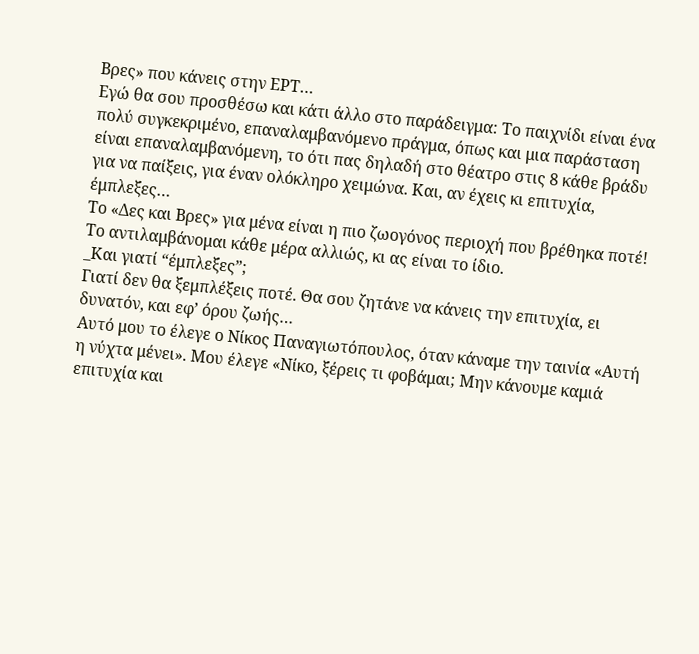Βρες» που κάνεις στην ΕΡΤ…
Εγώ θα σου προσθέσω και κάτι άλλο στο παράδειγμα: Το παιχνίδι είναι ένα πολύ συγκεκριμένο, επαναλαμβανόμενο πράγμα, όπως και μια παράσταση είναι επαναλαμβανόμενη, το ότι πας δηλαδή στο θέατρο στις 8 κάθε βράδυ για να παίξεις, για έναν ολόκληρο χειμώνα. Και, αν έχεις κι επιτυχία, έμπλεξες…
Το «Δες και Βρες» για μένα είναι η πιο ζωογόνος περιοχή που βρέθηκα ποτέ! Το αντιλαμβάνομαι κάθε μέρα αλλιώς, κι ας είναι το ίδιο.
_Και γιατί “έμπλεξες”;
Γιατί δεν θα ξεμπλέξεις ποτέ. Θα σου ζητάνε να κάνεις την επιτυχία, ει δυνατόν, και εφ’ όρου ζωής…
Αυτό μου το έλεγε ο Νίκος Παναγιωτόπουλος, όταν κάναμε την ταινία «Αυτή η νύχτα μένει». Μου έλεγε «Νίκο, ξέρεις τι φοβάμαι; Μην κάνουμε καμιά επιτυχία και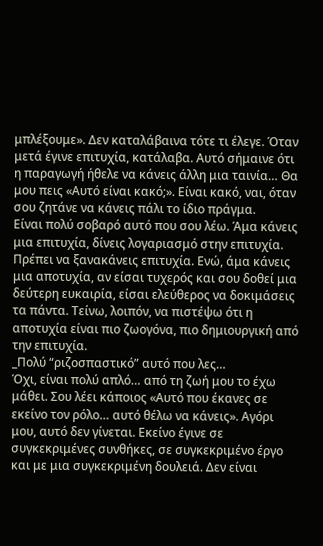μπλέξουμε». Δεν καταλάβαινα τότε τι έλεγε. Όταν μετά έγινε επιτυχία, κατάλαβα. Αυτό σήμαινε ότι η παραγωγή ήθελε να κάνεις άλλη μια ταινία… Θα μου πεις «Αυτό είναι κακό;». Είναι κακό, ναι, όταν σου ζητάνε να κάνεις πάλι το ίδιο πράγμα.
Είναι πολύ σοβαρό αυτό που σου λέω. Άμα κάνεις μια επιτυχία, δίνεις λογαριασμό στην επιτυχία. Πρέπει να ξανακάνεις επιτυχία. Ενώ, άμα κάνεις μια αποτυχία, αν είσαι τυχερός και σου δοθεί μια δεύτερη ευκαιρία, είσαι ελεύθερος να δοκιμάσεις τα πάντα. Τείνω, λοιπόν, να πιστέψω ότι η αποτυχία είναι πιο ζωογόνα, πιο δημιουργική από την επιτυχία.
_Πολύ “ριζοσπαστικό” αυτό που λες…
Όχι, είναι πολύ απλό… από τη ζωή μου το έχω μάθει. Σου λέει κάποιος «Αυτό που έκανες σε εκείνο τον ρόλο… αυτό θέλω να κάνεις». Αγόρι μου, αυτό δεν γίνεται. Εκείνο έγινε σε συγκεκριμένες συνθήκες, σε συγκεκριμένο έργο και με μια συγκεκριμένη δουλειά. Δεν είναι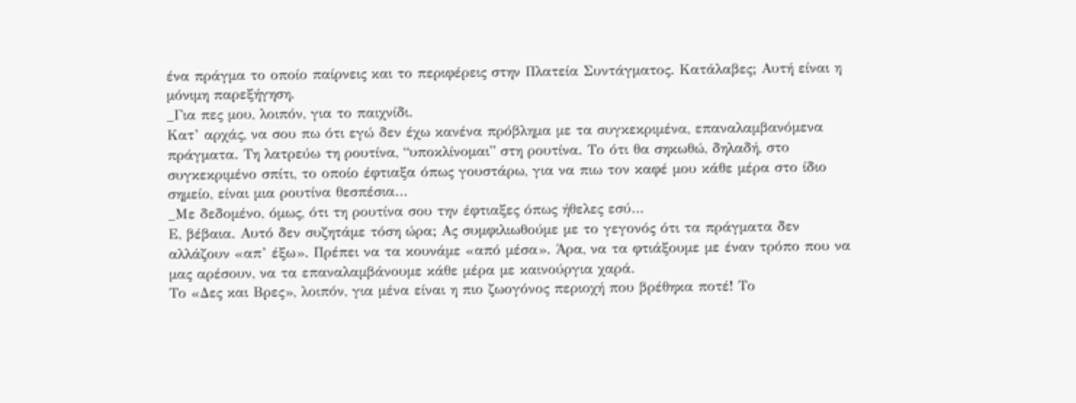ένα πράγμα το οποίο παίρνεις και το περιφέρεις στην Πλατεία Συντάγματος. Κατάλαβες; Αυτή είναι η μόνιμη παρεξήγηση.
_Για πες μου, λοιπόν, για το παιχνίδι.
Κατ’ αρχάς, να σου πω ότι εγώ δεν έχω κανένα πρόβλημα με τα συγκεκριμένα, επαναλαμβανόμενα πράγματα. Τη λατρεύω τη ρουτίνα, “υποκλίνομαι” στη ρουτίνα. Το ότι θα σηκωθώ, δηλαδή, στο συγκεκριμένο σπίτι, το οποίο έφτιαξα όπως γουστάρω, για να πιω τον καφέ μου κάθε μέρα στο ίδιο σημείο, είναι μια ρουτίνα θεσπέσια…
_Με δεδομένο, όμως, ότι τη ρουτίνα σου την έφτιαξες όπως ήθελες εσύ…
Ε, βέβαια. Αυτό δεν συζητάμε τόση ώρα; Ας συμφιλιωθούμε με το γεγονός ότι τα πράγματα δεν αλλάζουν «απ’ έξω». Πρέπει να τα κουνάμε «από μέσα». Άρα, να τα φτιάξουμε με έναν τρόπο που να μας αρέσουν, να τα επαναλαμβάνουμε κάθε μέρα με καινούργια χαρά.
Το «Δες και Βρες», λοιπόν, για μένα είναι η πιο ζωογόνος περιοχή που βρέθηκα ποτέ! Το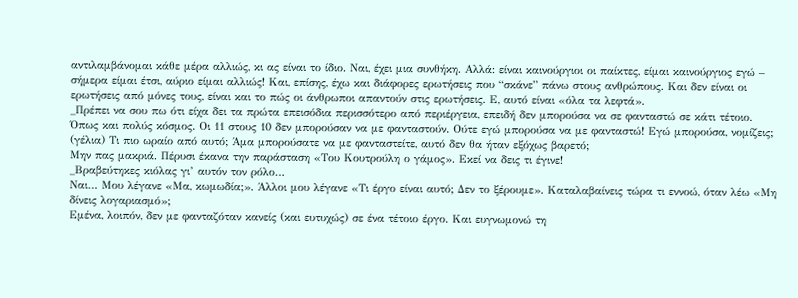αντιλαμβάνομαι κάθε μέρα αλλιώς, κι ας είναι το ίδιο. Ναι, έχει μια συνθήκη. Αλλά: είναι καινούργιοι οι παίκτες, είμαι καινούργιος εγώ – σήμερα είμαι έτσι, αύριο είμαι αλλιώς! Και, επίσης, έχω και διάφορες ερωτήσεις που “σκάνε” πάνω στους ανθρώπους. Και δεν είναι οι ερωτήσεις από μόνες τους, είναι και το πώς οι άνθρωποι απαντούν στις ερωτήσεις. Ε, αυτό είναι «όλα τα λεφτά».
_Πρέπει να σου πω ότι είχα δει τα πρώτα επεισόδια περισσότερο από περιέργεια, επειδή δεν μπορούσα να σε φανταστώ σε κάτι τέτοιο.
Όπως και πολύς κόσμος. Οι 11 στους 10 δεν μπορούσαν να με φανταστούν. Ούτε εγώ μπορούσα να με φανταστώ! Εγώ μπορούσα, νομίζεις; (γέλια) Τι πιο ωραίο από αυτό; Άμα μπορούσατε να με φανταστείτε, αυτό δεν θα ήταν εξόχως βαρετό;
Μην πας μακριά. Πέρυσι έκανα την παράσταση «Του Κουτρούλη ο γάμος». Εκεί να δεις τι έγινε!
_Βραβεύτηκες κιόλας γι’ αυτόν τον ρόλο…
Ναι… Μου λέγανε «Μα, κωμωδία;». Άλλοι μου λέγανε «Τι έργο είναι αυτό; Δεν το ξέρουμε». Καταλαβαίνεις τώρα τι εννοώ, όταν λέω «Μη δίνεις λογαριασμό»;
Εμένα, λοιπόν, δεν με φανταζόταν κανείς (και ευτυχώς) σε ένα τέτοιο έργο. Και ευγνωμονώ τη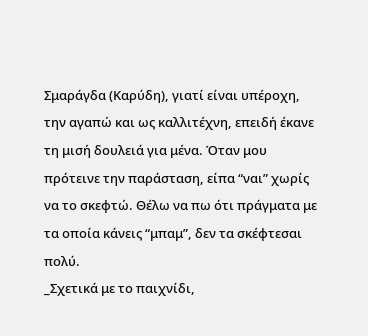Σμαράγδα (Καρύδη), γιατί είναι υπέροχη, την αγαπώ και ως καλλιτέχνη, επειδή έκανε τη μισή δουλειά για μένα. Όταν μου πρότεινε την παράσταση, είπα “ναι” χωρίς να το σκεφτώ. Θέλω να πω ότι πράγματα με τα οποία κάνεις “μπαμ”, δεν τα σκέφτεσαι πολύ.
_Σχετικά με το παιχνίδι,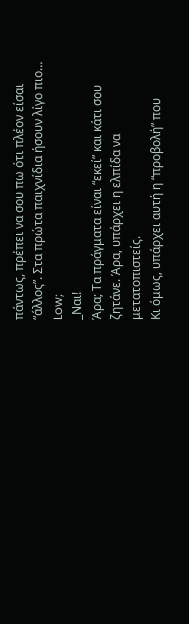πάντως, πρέπει να σου πω ότι πλέον είσαι “άλλος”. Στα πρώτα παιχνίδια ήσουν λίγο πιο…
Low;
_Ναι!
Άρα; Τα πράγματα είναι “εκεί” και κάτι σου ζητάνε. Άρα, υπάρχει η ελπίδα να μετατοπιστείς.
Κι όμως, υπάρχει αυτή η “προβολή” που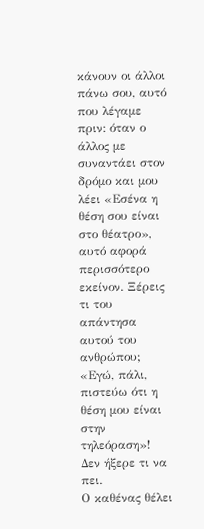κάνουν οι άλλοι πάνω σου, αυτό που λέγαμε πριν: όταν ο άλλος με συναντάει στον δρόμο και μου λέει «Εσένα η θέση σου είναι στο θέατρο», αυτό αφορά περισσότερο εκείνον. Ξέρεις τι του απάντησα αυτού του ανθρώπου; «Εγώ, πάλι, πιστεύω ότι η θέση μου είναι στην τηλεόραση»! Δεν ήξερε τι να πει.
Ο καθένας θέλει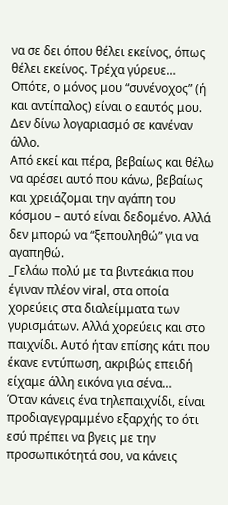να σε δει όπου θέλει εκείνος, όπως θέλει εκείνος. Τρέχα γύρευε… Οπότε, ο μόνος μου “συνένοχος” (ή και αντίπαλος) είναι ο εαυτός μου. Δεν δίνω λογαριασμό σε κανέναν άλλο.
Από εκεί και πέρα, βεβαίως και θέλω να αρέσει αυτό που κάνω, βεβαίως και χρειάζομαι την αγάπη του κόσμου – αυτό είναι δεδομένο. Αλλά δεν μπορώ να “ξεπουληθώ” για να αγαπηθώ.
_Γελάω πολύ με τα βιντεάκια που έγιναν πλέον viral, στα οποία χορεύεις στα διαλείμματα των γυρισμάτων. Αλλά χορεύεις και στο παιχνίδι. Αυτό ήταν επίσης κάτι που έκανε εντύπωση, ακριβώς επειδή είχαμε άλλη εικόνα για σένα…
Όταν κάνεις ένα τηλεπαιχνίδι, είναι προδιαγεγραμμένο εξαρχής το ότι εσύ πρέπει να βγεις με την προσωπικότητά σου, να κάνεις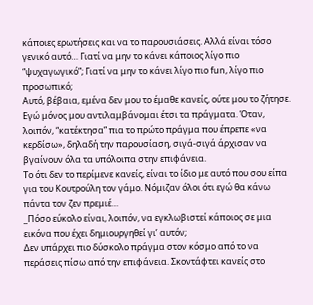κάποιες ερωτήσεις και να το παρουσιάσεις. Αλλά είναι τόσο γενικό αυτό… Γιατί να μην το κάνει κάποιος λίγο πιο “ψυχαγωγικό”; Γιατί να μην το κάνει λίγο πιο fun, λίγο πιο προσωπικό;
Αυτό, βέβαια, εμένα δεν μου το έμαθε κανείς, ούτε μου το ζήτησε. Εγώ μόνος μου αντιλαμβάνομαι έτσι τα πράγματα. Όταν, λοιπόν, “κατέκτησα” πια το πρώτο πράγμα που έπρεπε «να κερδίσω», δηλαδή την παρουσίαση, σιγά-σιγά άρχισαν να βγαίνουν όλα τα υπόλοιπα στην επιφάνεια.
Το ότι δεν το περίμενε κανείς, είναι το ίδιο με αυτό που σου είπα για του Κουτρούλη τον γάμο. Νόμιζαν όλοι ότι εγώ θα κάνω πάντα τον ζεν πρεμιέ…
_Πόσο εύκολο είναι, λοιπόν, να εγκλωβιστεί κάποιος σε μια εικόνα που έχει δημιουργηθεί γι’ αυτόν;
Δεν υπάρχει πιο δύσκολο πράγμα στον κόσμο από το να περάσεις πίσω από την επιφάνεια. Σκοντάφτει κανείς στο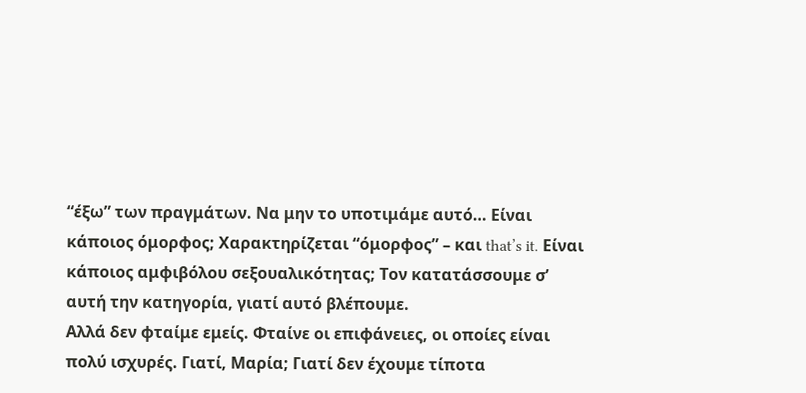“έξω” των πραγμάτων. Να μην το υποτιμάμε αυτό… Είναι κάποιος όμορφος; Χαρακτηρίζεται “όμορφος” – και that’s it. Είναι κάποιος αμφιβόλου σεξουαλικότητας; Τον κατατάσσουμε σ’ αυτή την κατηγορία, γιατί αυτό βλέπουμε.
Αλλά δεν φταίμε εμείς. Φταίνε οι επιφάνειες, οι οποίες είναι πολύ ισχυρές. Γιατί, Μαρία; Γιατί δεν έχουμε τίποτα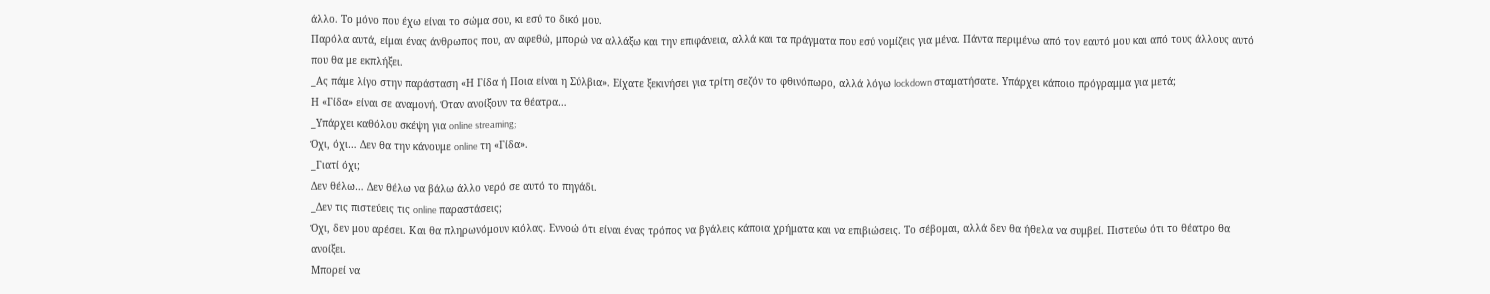άλλο. Το μόνο που έχω είναι το σώμα σου, κι εσύ το δικό μου.
Παρόλα αυτά, είμαι ένας άνθρωπος που, αν αφεθώ, μπορώ να αλλάξω και την επιφάνεια, αλλά και τα πράγματα που εσύ νομίζεις για μένα. Πάντα περιμένω από τον εαυτό μου και από τους άλλους αυτό που θα με εκπλήξει.
_Ας πάμε λίγο στην παράσταση «Η Γίδα ή Ποια είναι η Σύλβια». Είχατε ξεκινήσει για τρίτη σεζόν το φθινόπωρο, αλλά λόγω lockdown σταματήσατε. Υπάρχει κάποιο πρόγραμμα για μετά;
Η «Γίδα» είναι σε αναμονή. Όταν ανοίξουν τα θέατρα…
_Υπάρχει καθόλου σκέψη για online streaming;
Όχι, όχι… Δεν θα την κάνουμε online τη «Γίδα».
_Γιατί όχι;
Δεν θέλω… Δεν θέλω να βάλω άλλο νερό σε αυτό το πηγάδι.
_Δεν τις πιστεύεις τις online παραστάσεις;
Όχι, δεν μου αρέσει. Και θα πληρωνόμουν κιόλας. Εννοώ ότι είναι ένας τρόπος να βγάλεις κάποια χρήματα και να επιβιώσεις. Το σέβομαι, αλλά δεν θα ήθελα να συμβεί. Πιστεύω ότι το θέατρο θα ανοίξει.
Μπορεί να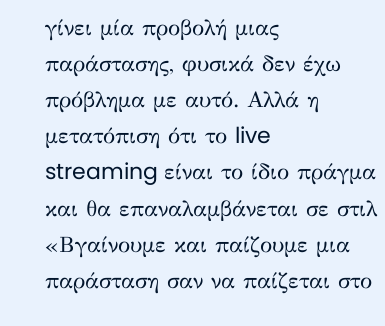γίνει μία προβολή μιας παράστασης, φυσικά δεν έχω πρόβλημα με αυτό. Αλλά η μετατόπιση ότι το live streaming είναι το ίδιο πράγμα και θα επαναλαμβάνεται σε στιλ «Βγαίνουμε και παίζουμε μια παράσταση σαν να παίζεται στο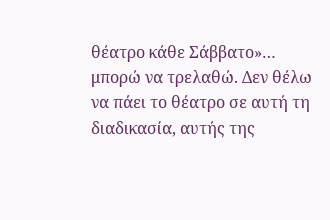θέατρο κάθε Σάββατο»… μπορώ να τρελαθώ. Δεν θέλω να πάει το θέατρο σε αυτή τη διαδικασία, αυτής της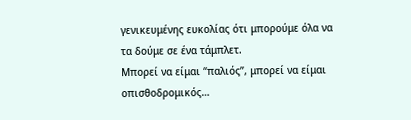γενικευμένης ευκολίας ότι μπορούμε όλα να τα δούμε σε ένα τάμπλετ.
Μπορεί να είμαι “παλιός”, μπορεί να είμαι οπισθοδρομικός…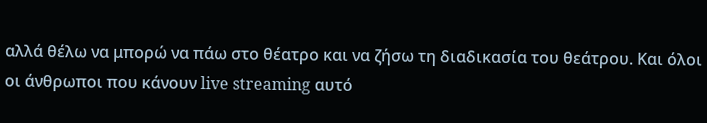αλλά θέλω να μπορώ να πάω στο θέατρο και να ζήσω τη διαδικασία του θεάτρου. Και όλοι οι άνθρωποι που κάνουν live streaming αυτό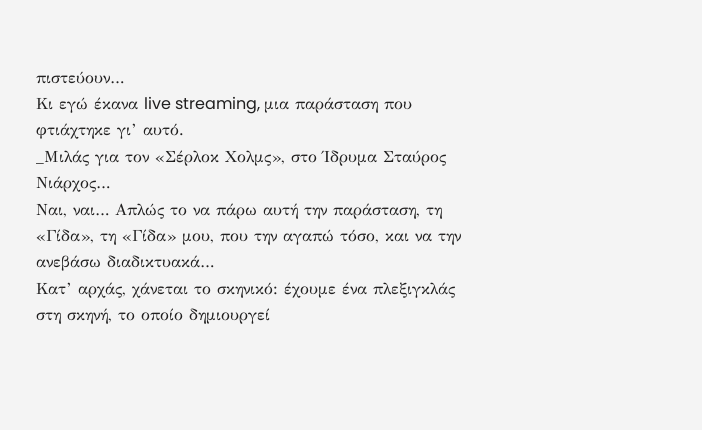πιστεύουν…
Κι εγώ έκανα live streaming, μια παράσταση που φτιάχτηκε γι’ αυτό.
_Μιλάς για τον «Σέρλοκ Χολμς», στο Ίδρυμα Σταύρος Νιάρχος…
Ναι, ναι… Απλώς το να πάρω αυτή την παράσταση, τη «Γίδα», τη «Γίδα» μου, που την αγαπώ τόσο, και να την ανεβάσω διαδικτυακά…
Κατ’ αρχάς, χάνεται το σκηνικό: έχουμε ένα πλεξιγκλάς στη σκηνή, το οποίο δημιουργεί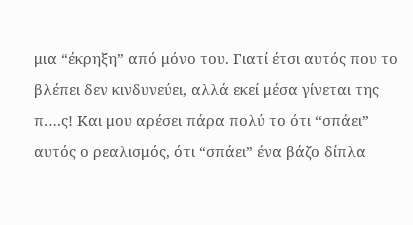μια “έκρηξη” από μόνο του. Γιατί έτσι αυτός που το βλέπει δεν κινδυνεύει, αλλά εκεί μέσα γίνεται της π….ς! Και μου αρέσει πάρα πολύ το ότι “σπάει” αυτός ο ρεαλισμός, ότι “σπάει” ένα βάζο δίπλα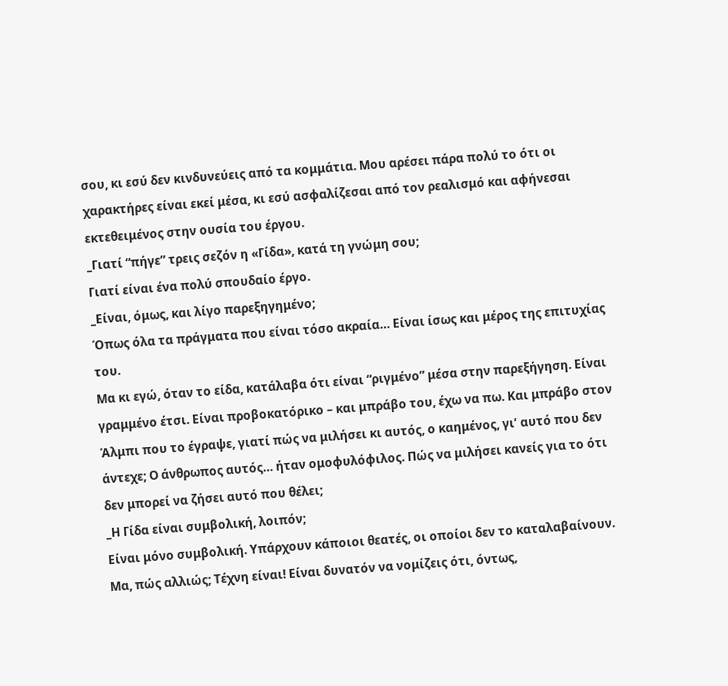σου, κι εσύ δεν κινδυνεύεις από τα κομμάτια. Μου αρέσει πάρα πολύ το ότι οι χαρακτήρες είναι εκεί μέσα, κι εσύ ασφαλίζεσαι από τον ρεαλισμό και αφήνεσαι εκτεθειμένος στην ουσία του έργου.
_Γιατί “πήγε” τρεις σεζόν η «Γίδα», κατά τη γνώμη σου;
Γιατί είναι ένα πολύ σπουδαίο έργο.
_Είναι, όμως, και λίγο παρεξηγημένο;
Όπως όλα τα πράγματα που είναι τόσο ακραία… Είναι ίσως και μέρος της επιτυχίας του.
Μα κι εγώ, όταν το είδα, κατάλαβα ότι είναι “ριγμένο” μέσα στην παρεξήγηση. Είναι γραμμένο έτσι. Είναι προβοκατόρικο – και μπράβο του, έχω να πω. Και μπράβο στον Άλμπι που το έγραψε, γιατί πώς να μιλήσει κι αυτός, ο καημένος, γι’ αυτό που δεν άντεχε; Ο άνθρωπος αυτός… ήταν ομοφυλόφιλος. Πώς να μιλήσει κανείς για το ότι δεν μπορεί να ζήσει αυτό που θέλει;
_Η Γίδα είναι συμβολική, λοιπόν;
Είναι μόνο συμβολική. Υπάρχουν κάποιοι θεατές, οι οποίοι δεν το καταλαβαίνουν. Μα, πώς αλλιώς; Τέχνη είναι! Είναι δυνατόν να νομίζεις ότι, όντως,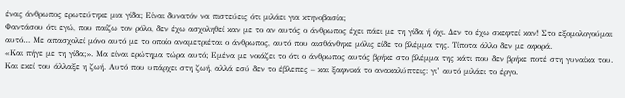ένας άνθρωπος ερωτεύτηκε μια γίδα; Είναι δυνατόν να πιστεύεις ότι μιλάει για κτηνοβασία;
Φαντάσου ότι εγώ, που παίζω τον ρόλο, δεν έχω ασχοληθεί καν με το αν αυτός ο άνθρωπος έχει πάει με τη γίδα ή όχι. Δεν το έχω σκεφτεί καν! Στο εξομολογούμαι αυτό… Με απασχολεί μόνο αυτό με το οποίο αναμετριέται ο άνθρωπος, αυτό που αισθάνθηκε μόλις είδε το βλέμμα της. Τίποτα άλλο δεν με αφορά.
«Και πήγε με τη γίδα;». Μα είναι ερώτημα τώρα αυτό; Εμένα με νοιάζει το ότι ο άνθρωπος αυτός βρήκε στο βλέμμα της κάτι που δεν βρήκε ποτέ στη γυναίκα του. Και εκεί του άλλαξε η ζωή. Αυτό που υπάρχει στη ζωή, αλλά εσύ δεν το έβλεπες – και ξαφνικά το ανακαλύπτεις: γι’ αυτό μιλάει το έργο.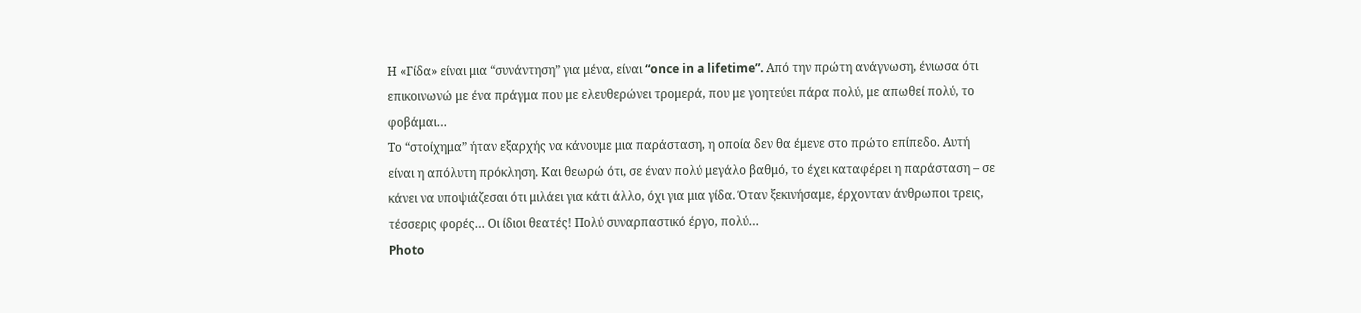Η «Γίδα» είναι μια “συνάντηση” για μένα, είναι “once in a lifetime”. Από την πρώτη ανάγνωση, ένιωσα ότι επικοινωνώ με ένα πράγμα που με ελευθερώνει τρομερά, που με γοητεύει πάρα πολύ, με απωθεί πολύ, το φοβάμαι…
Το “στοίχημα” ήταν εξαρχής να κάνουμε μια παράσταση, η οποία δεν θα έμενε στο πρώτο επίπεδο. Αυτή είναι η απόλυτη πρόκληση. Και θεωρώ ότι, σε έναν πολύ μεγάλο βαθμό, το έχει καταφέρει η παράσταση – σε κάνει να υποψιάζεσαι ότι μιλάει για κάτι άλλο, όχι για μια γίδα. Όταν ξεκινήσαμε, έρχονταν άνθρωποι τρεις, τέσσερις φορές… Οι ίδιοι θεατές! Πολύ συναρπαστικό έργο, πολύ…
Photo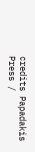credits Papadakis Press /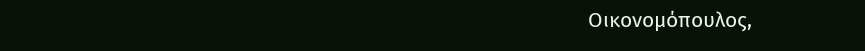Oικονομόπουλος,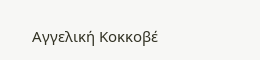Aγγελική Kοκκοβέ